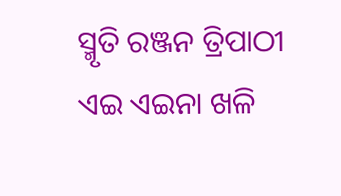ସ୍ମୃତି ରଞ୍ଜନ ତ୍ରିପାଠୀ
ଏଇ ଏଇନା ଖଳି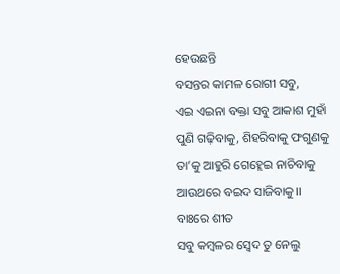ହେଉଛନ୍ତି
ବସନ୍ତର କାମଳ ରୋଗୀ ସବୁ,
ଏଇ ଏଇନା ବକ୍ତା ସବୁ ଆକାଶ ମୁହାଁ
ପୁଣି ଗଢ଼ିବାକୁ, ଶିହରିବାକୁ ଫଗୁଣକୁ
ତା’କୁ ଆହୁରି ଗେହ୍ଲେଇ ନାଚିବାକୁ
ଆଉଥରେ ବଇଦ ସାଜିବାକୁ।।
ବାଃରେ ଶୀତ
ସବୁ କମ୍ବଳର ସ୍ୱେଦ ତୁ ନେଲୁ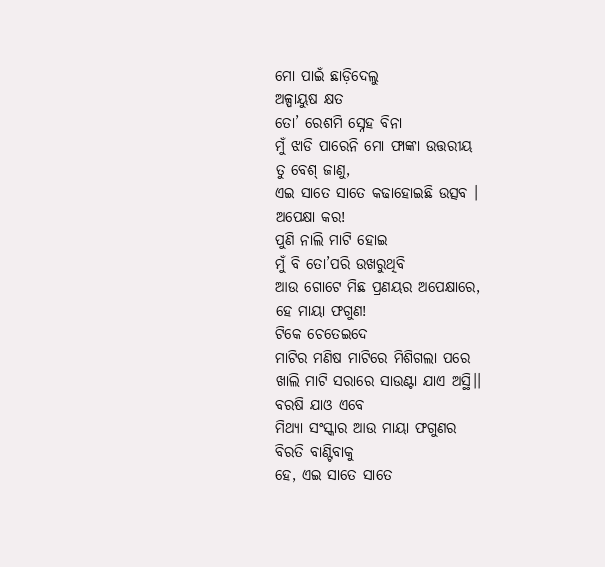ମୋ ପାଇଁ ଛାଡ଼ିଦେଲୁ
ଅଳ୍ପାୟୁଷ କ୍ଷତ
ତୋ’ ରେଶମି ସ୍ନେହ ବିନା
ମୁଁ ଝାଡି ପାରେନି ମୋ ଫାଙ୍କା ଉତ୍ତରୀୟ
ତୁ ବେଶ୍ ଜାଣୁ,
ଏଇ ସାତେ ସାତେ କଢାହୋଇଛି ଉତ୍ସବ ।
ଅପେକ୍ଷା କର!
ପୁଣି ନାଲି ମାଟି ହୋଇ
ମୁଁ ବି ତୋ’ପରି ଉଖରୁଥିବି
ଆଉ ଗୋଟେ ମିଛ ପ୍ରଣୟର ଅପେକ୍ଷାରେ,
ହେ ମାୟା ଫଗୁଣ!
ଟିକେ ଚେତେଇଦେ
ମାଟିର ମଣିଷ ମାଟିରେ ମିଶିଗଲା ପରେ
ଖାଲି ମାଟି ସରାରେ ସାଉଣ୍ଟା ଯାଏ ଅସ୍ଥି।।
ବରଷି ଯାଓ ଏବେ
ମିଥ୍ୟା ସଂସ୍କାର ଆଉ ମାୟା ଫଗୁଣର
ବିରତି ବାଣ୍ଟିବାକୁ
ହେ, ଏଇ ସାତେ ସାତେ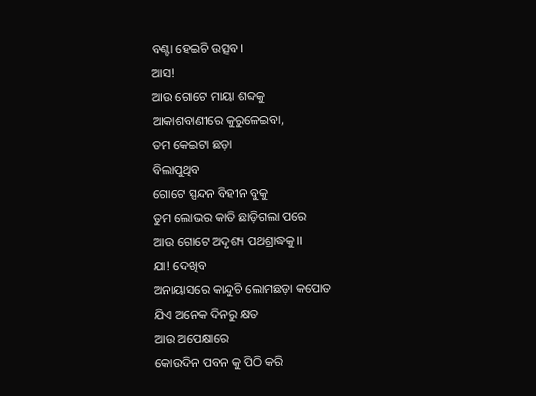ବଣ୍ଟା ହେଇଚି ଉତ୍ସବ।
ଆସ!
ଆଉ ଗୋଟେ ମାୟା ଶବ୍ଦକୁ
ଆକାଶବାଣୀରେ କୁରୁଳେଇବା,
ତମ କେଇଟା ଛଡ଼ା
ବିଲାପୁଥିବ
ଗୋଟେ ସ୍ପନ୍ଦନ ବିହୀନ ବୁକୁ
ତୁମ ଲୋଭର କାତି ଛାଡ଼ିଗଲା ପରେ
ଆଉ ଗୋଟେ ଅଦୃଶ୍ୟ ପଥଶ୍ରାଦ୍ଧକୁ।।
ଯା! ଦେଖିବ
ଅନାୟାସରେ କାନ୍ଦୁଚି ଲୋମଛଡ଼ା କପୋତ
ଯିଏ ଅନେକ ଦିନରୁ କ୍ଷତ
ଆଉ ଅପେକ୍ଷାରେ
କୋଉଦିନ ପବନ କୁ ପିଠି କରି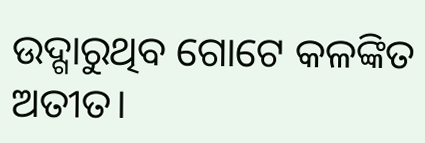ଉଦ୍ଗାରୁଥିବ ଗୋଟେ କଳଙ୍କିତ ଅତୀତ।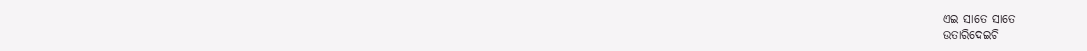ଏଇ ସାତେ ସାତେ
ଉତାରିଦେଇଚି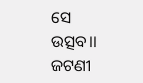ସେ ଉତ୍ସବ।।
ଜଟଣୀ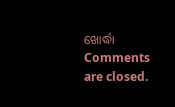ଖୋର୍ଦ୍ଧା
Comments are closed.